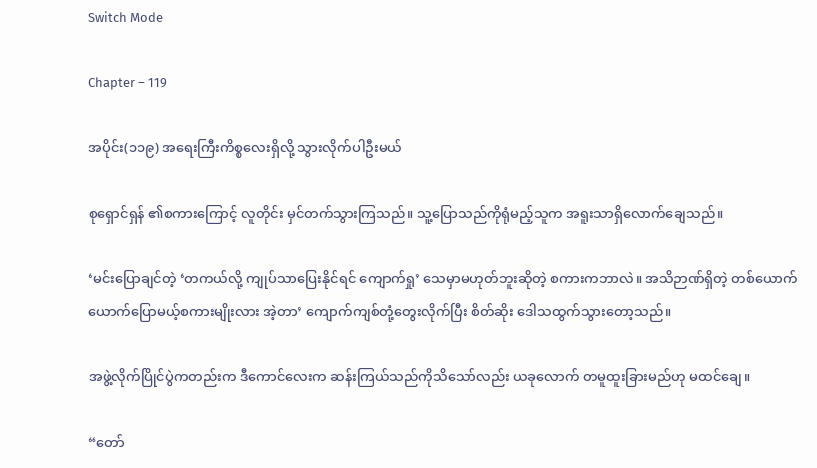Switch Mode

Chapter – 119

အပိုင်း(၁၁၉) အရေးကြီးကိစ္စလေးရှိလို့ သွားလိုက်ပါဦးမယ်

စုရှောင်ရှန် ၏စကားကြောင့် လူတိုင်း မှင်တက်သွားကြသည်။ သူ့ပြောသည်ကိုရုံမည့်သူက အရူးသာရှိလောက်ချေသည်။

‘မင်းပြောချင်တဲ့ ‘တကယ်လို့ ကျုပ်သာပြေးနိုင်ရင် ကျောက်ရှု’ သေမှာမဟုတ်ဘူးဆိုတဲ့ စကားကဘာလဲ။ အသိဉာဏ်ရှိတဲ့ တစ်ယောက်ယောက်ပြောမယ့်စကားမျိုးလား အဲ့တာ’ ကျောက်ကျစ်တုံ့‌တွေးလိုက်ပြီး စိတ်ဆိုး ဒေါသထွက်သွားတော့သည်။

အဖွဲ့လိုက်ပြိုင်ပွဲကတည်းက ဒီကောင်လေးက ဆန်းကြယ်သည်ကိုသိသော်လည်း ယခုလောက် တမူထူးခြားမည်ဟု မထင်ချေ။

“တော်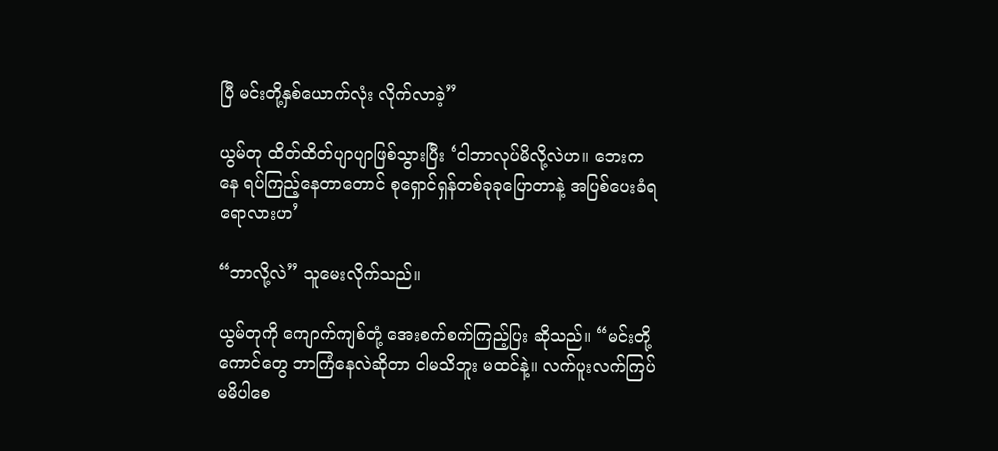ပြီ မင်းတို့နှစ်ယောက်လုံး လိုက်လာခဲ့”

ယွမ်တု ထိတ်ထိတ်ပျာပျာဖြစ်သွားပြီး ‘ငါဘာလုပ်မိလို့လဲဟ။ ဘေးကနေ ရပ်ကြည့်နေ‌တာတောင် စုရှောင်ရှန်တစ်ခုခုပြောတာနဲ့ အပြစ်ပေးခံရရောလားဟ’

“ဘာလို့လဲ” သူမေးလိုက်သည်။

ယွမ်တုကို ကျောက်ကျစ်တုံ့ အေးစက်စက်ကြည့်ပြး ဆိုသည်။ “မင်းတို့ကောင်တွေ ဘာကြံနေလဲဆိုတာ ငါမသိဘူး မထင်နဲ့။ လက်ပူးလက်ကြပ်မမိပါစေ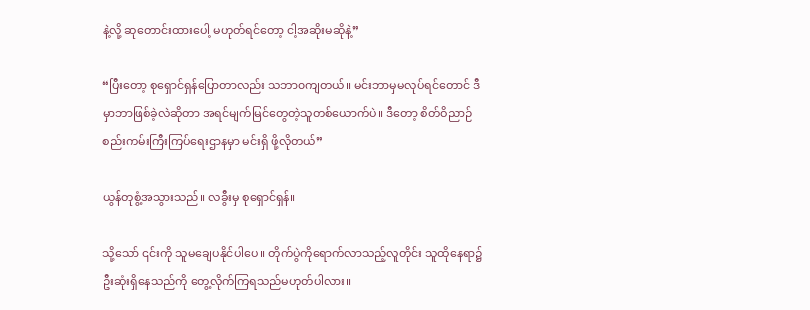နဲ့လို့ ဆုတောင်းထားပေါ့ မဟုတ်ရင်တော့ ငါ့အဆိုးမဆိုနဲ့”

“ပြီးတော့ စုရှောင်ရှန်ပြောတာလည်း သဘာ၀ကျတယ်။ မင်းဘာမှမလုပ်ရင်တောင် ဒီမှာဘာဖြစ်ခဲ့လဲဆိုတာ အရင်မျက်မြင်တွေတဲ့သူတစ်ယောက်ပဲ။ ဒီတော့ စိတ်ဝိညာဉ်စည်းကမ်းကြီးကြပ်ရေးဌာနမှာ မင်းရှိ ဖို့လိုတယ်”

ယွန်တုစွံ့အသွားသည်။ လခွီးမှ စုရှောင်ရှန်။

သို့သော် ၎င်းကို သူမချေပနိုင်ပါပေ။ တိုက်ပွဲကိုရောက်လာသည့်လူတိုင်း သူထိုနေရာ၌ ဦးဆုံးရှိနေသည်ကို တွေ့လိုက်ကြရသည်မဟုတ်ပါလား။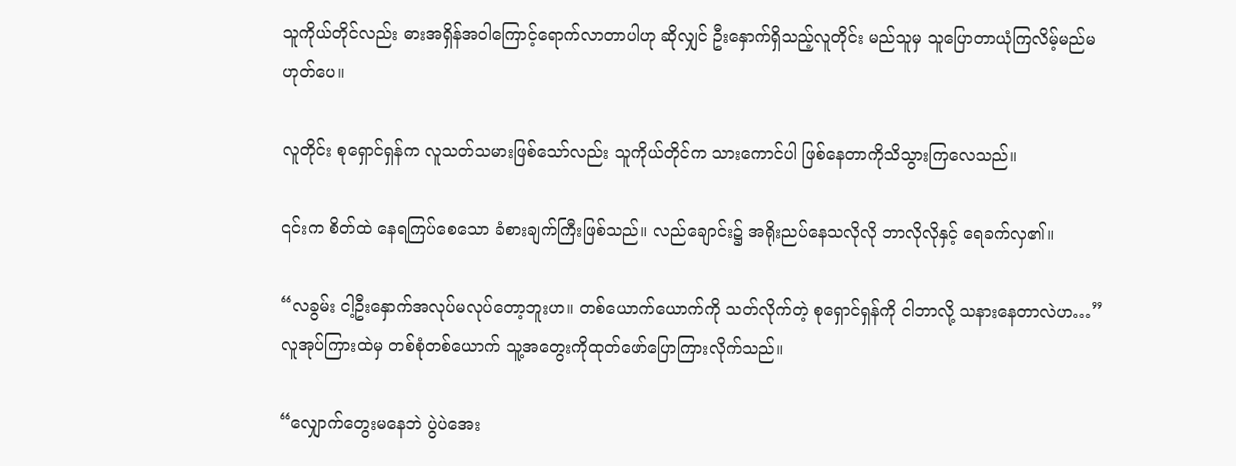သူကိုယ်တိုင်လည်း ဓားအရှိန်အဝါကြောင့်ရောက်လာတာပါဟု ဆိုလျှင် ဦးနှောက်ရှိသည့်လူတိုင်း မည်သူမှ သူပြောတာယုံကြလိမ့်မည်မဟုတ်ပေ။

လူတိုင်း စုရှောင်ရှန်က လူသတ်သမားဖြစ်သော်လည်း သူကိုယ်တိုင်က သားကောင်ပါ ဖြစ်နေတာကိုသိသွားကြလေသည်။

၎င်းက စိတ်ထဲ နေရကြပ်စေသော ခံစားချက်ကြီးဖြစ်သည်။ လည်ချောင်း၌ အရိုးညပ်နေသလိုလို ဘာလိုလိုနှင့် ရေခက်လှ၏။

“လခွမ်း ငါ့ဦးနှောက်အလုပ်မလုပ်တော့ဘူးဟ။ တစ်ယောက်‌ယောက်ကို သတ်လိုက်တဲ့ စုရှောင်ရှန်ကို ငါဘာလို့ သနားနေတာလဲဟ…” လူအုပ်ကြားထဲမှ တစ်စုံတစ်‌ယောက် သူ့အတွေးကိုထုတ်ဖော်ပြောကြားလိုက်သည်။

“လျှောက်တွေးမနေဘဲ ပွဲပဲအေး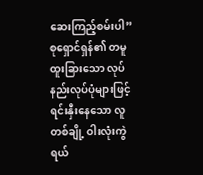ဆေးကြည့်စမ်းပါ” စုရှောင်ရှန်၏ တမူထူးခြားသော လုပ်နည်းလုပ်ပုံများဖြင့် ရင်းနှီးနေသော လူတစ်ချို့ ဝါးလုံးကွဲရယ်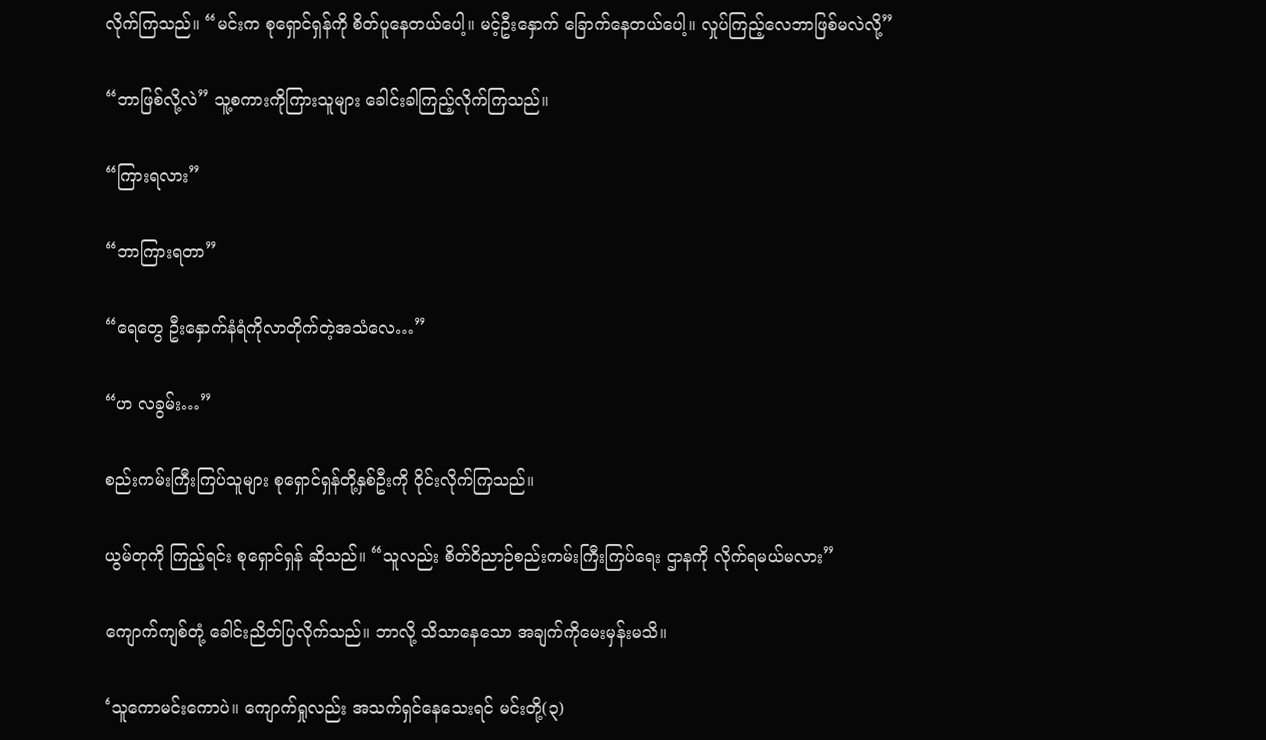လိုက်ကြသည်။ “မင်းက စုရှောင်ရှန်ကို စိတ်ပူနေတယ်ပေါ့။ မင့်ဦးနှောက် ခြောက်နေတယ်ပေါ့။ လှုပ်ကြည့်လေဘာဖြစ်မလဲလို့”

“ဘာဖြစ်လို့လဲ” သူ့စကားကိုကြားသူများ ခေါင်းခါကြည့်လိုက်ကြသည်။

“ကြားရလား”

“ဘာကြားရတာ”

“ရေတွေ ဦးနှောက်နံရံကိုလာတိုက်တဲ့အသံလေ…”

“ဟ လခွမ်း…”

စည်းကမ်းကြီးကြပ်သူများ စုရှောင်ရှန်တို့နှစ်ဦးကို ဝိုင်းလိုက်ကြသည်။

ယွမ်တုကို ကြည့်ရင်း စုရှောင်ရှန် ဆိုသည်။ “သူလည်း စိတ်ဝိညာဉ်စည်းကမ်းကြီးကြပ်ရေး ဌာနကို လိုက်ရမယ်မလား”

ကျောက်ကျစ်တုံ့ ခေါင်းညိတ်ပြလိုက်သည်။ ဘာလို့ သိသာနေသော အချက်ကိုမေးမှန်းမသိ။

‘သူကောမင်းကောပဲ။ ကျောက်ရှုလည်း အသက်ရှင်နေသေးရင် မင်းတို့(၃)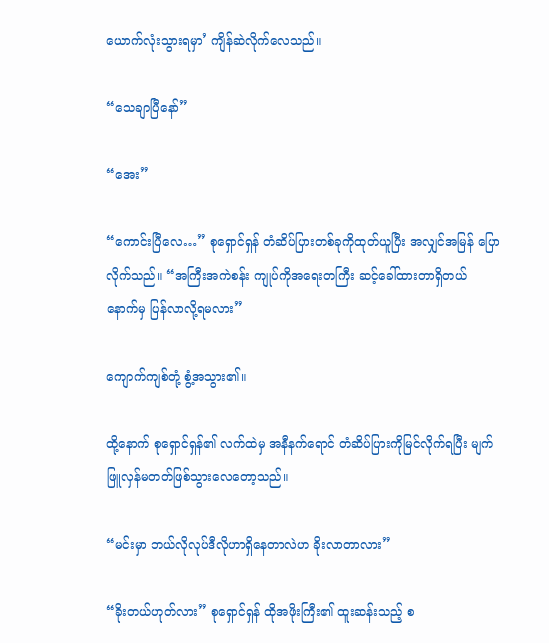ယောက်လုံးသွားရမှာ’ ကျိန်‌ဆဲလိုက်လေသည်။

“သေချာပြီနော်”

“အေး”

“ကောင်းပြီလေ…” စုရှောင်ရှန် တံဆိပ်ပြားတစ်ခုကိုထုတ်ယူပြီး အလျှင်အမြန် ပြောလိုက်သည်။ “အကြီးအကဲစန်း ကျုပ်ကိုအရေးတကြီး ဆင့်ခေါ်ထားတာရှိတယ် နောက်မှ ပြန်လာလို့ရမလား”

ကျောက်ကျစ်တုံ့ စွံ့အသွား၏။

ထို့နောက် စုရှောင်ရှန်၏ လက်ထဲမှ အနီနက်ရောင် တံဆိပ်ပြားကိုမြင်လိုက်ရပြီး မျက်ဖြူလှန်မတတ်ဖြစ်သွားလေတော့သည်။

“မင်းမှာ ဘယ်လိုလုပ်ဒီလိုဟာရှိနေတာလဲဟ ခိုးလာတာလား”

“ခိုးတယ်ဟုတ်လား” စုရှောင်ရှန် ထိုအဖိုးကြီး၏ ထူးဆန်းသည့် စ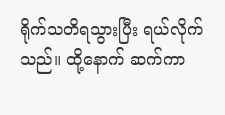ရိုက်သတိရသွားပြီး ရယ်လိုက်သည်။ ထို့နောက် ဆက်ကာ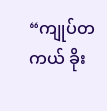“ကျုပ်တကယ် ခိုး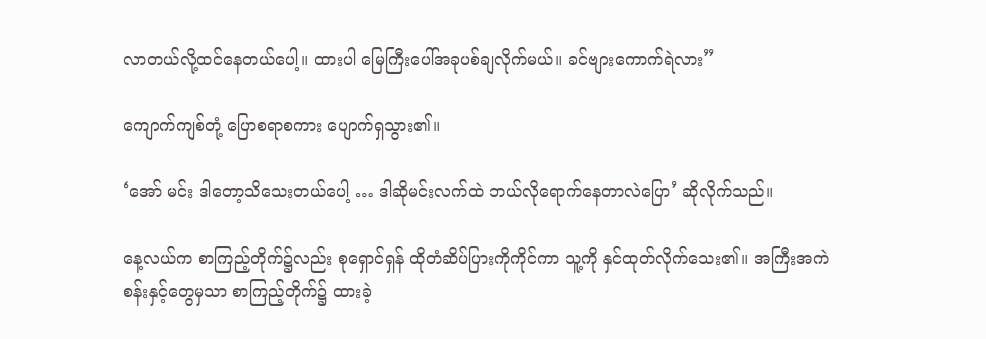လာတယ်လို့ထင်နေတယ်ပေါ့။ ထားပါ ‌မြေကြီးပေါ်အခုပစ်ချလိုက်မယ်။ ခင်ဗျားကောက်ရဲလား”

ကျောက်ကျစ်တုံ့ ပြောစရာစကား ပျောက်ရှသွား၏။

‘အော် မင်း ဒါတော့သိသေးတယ်ပေါ့ … ဒါဆိုမင်းလက်ထဲ ဘယ်လိုရောက်နေတာလဲပြော’ ဆိုလိုက်သည်။

နေ့လယ်က စာကြည့်တိုက်၌လည်း စုရှောင်ရှန် ထိုတံဆိပ်ပြားကိုကိုင်ကာ သူ့ကို နှင်ထုတ်လိုက်သေး၏။ အကြီးအကဲစန်းနှင့်တွေမှသာ စာကြည့်တိုက်၌ ထားခဲ့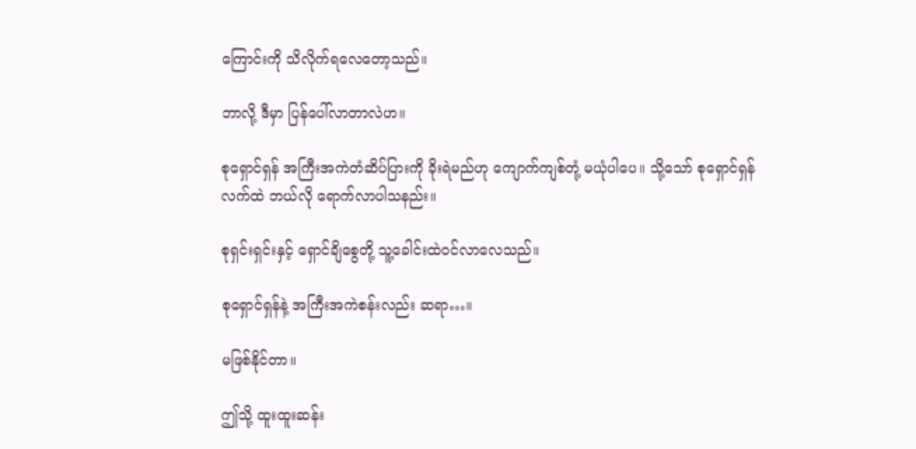ကြောင်းကို သိလိုက်ရလေတော့သည်။

ဘာလို့ ဒီမှာ ပြန်ပေါ်လာတာလဲဟ။

စုရှောင်ရှန် အကြီးအကဲတံဆိပ်ပြားကို ခိုးရဲမည်ဟု ကျောက်ကျစ်တုံ့ မယုံပါပေ။ သို့သော် စုရှောင်ရှန် လက်ထဲ ဘယ်လို ရောက်လာပါသနည်း။

စုရှင်းရှင်းနှင့် ရှောင်ချိစွေတို့ သူ့ခေါင်းထဲဝင်လာလေသည်။

စုရှောင်ရှန်နဲ့ အကြီးအကဲစန်းလည်း ဆရာ…။

မဖြစ်နိုင်တာ။

ဤသို့ ထူးထူးဆန်း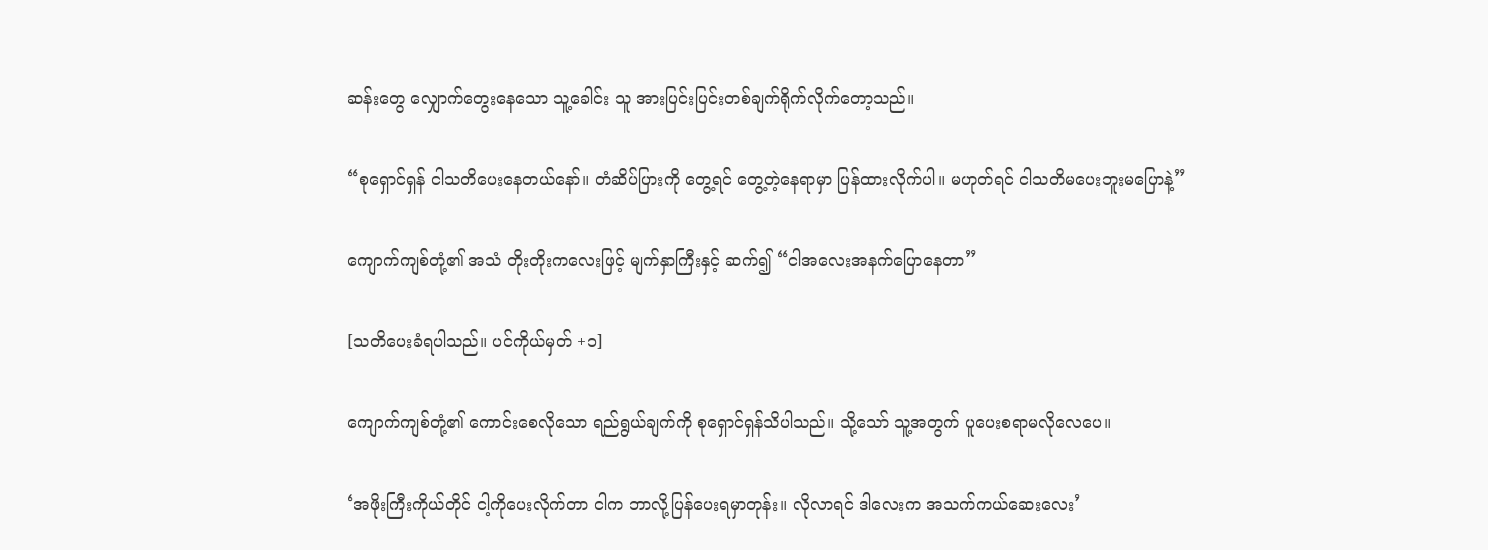ဆန်းတွေ လျှောက်တွေးနေသော သူ့ခေါင်း သူ အားပြင်းပြင်းတစ်ချက်ရိုက်လိုက်တော့သည်။

“စုရှောင်ရှန် ငါသတိပေးနေတယ်နော်။ တံဆိပ်ပြားကို တွေ့ရင် တွေ့တဲ့နေရာမှာ ပြန်ထားလိုက်ပါ။ မဟုတ်ရင် ငါသတိ‌မပေးဘူးမပြောနဲ့”

ကျောက်ကျစ်တုံ့၏ အသံ တိုးတိုးကလေးဖြင့် မျက်နှာကြီးနှင့် ဆက်၍ “ငါအလေးအနက်ပြောနေတာ”

[သတိပေးခံရပါသည်။ ပင်ကိုယ်မှတ် +၁]

ကျောက်ကျစ်တုံ့၏ ကောင်းစေလိုသော ရည်ရွယ်ချက်ကို စုရှောင်ရှန်သိပါသည်။ သို့သော် သူ့အတွက် ပူပေးစရာမလိုလေပေ။

‘အဖိုးကြီးကိုယ်တိုင် ငါ့ကိုပေးလိုက်တာ ငါက ဘာလို့ပြန်ပေးရမှာတုန်း။ လိုလာရင် ဒါလေးက အသက်ကယ်ဆေးလေး’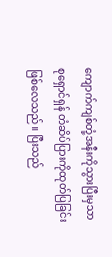ကျောက်ကျစ်တုံ့အနီးကိုသွားပြီးမှသာ စုရှောင်ရှန် တံဆိပ်ပြားကိုထုတ်ပြခြင်းဖြစ်လေသည်။ ပြီးသည်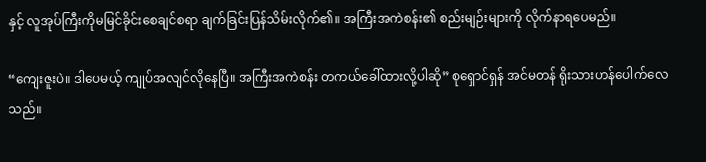နှင့် လူအုပ်ကြီးကိုမမြင်ခိုင်းစေချင်စရာ ချက်ခြင်းပြန်သိမ်းလိုက်၏။ အကြီးအကဲစန်း၏ စည်းမျဉ်းများကို လိုက်နာရပေမည်။

“ကျေးဇူးပဲ။ ‌ဒါပေမယ့် ကျုပ်အလျင်လိုနေပြီ။ အကြီးအကဲစန်း တကယ်ခေါ်ထားလို့ပါဆို” စုရှောင်ရှန် အင်မတန် ရိုးသားဟန်ပေါက်လေသည်။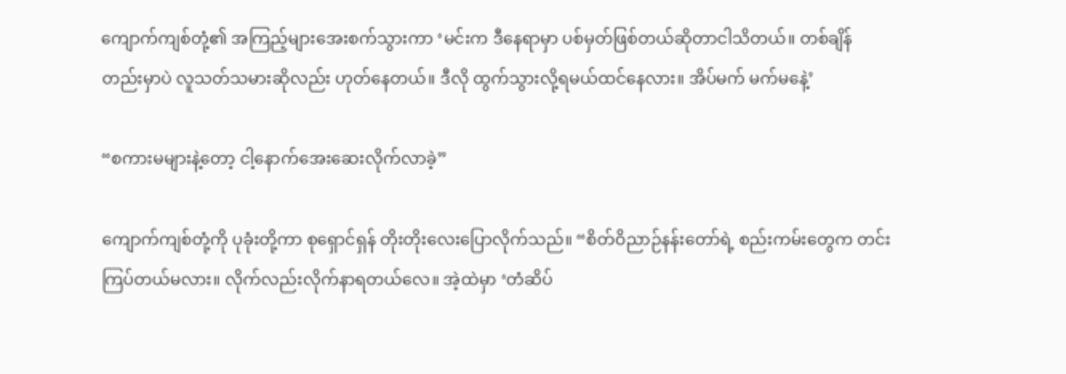ကျောက်ကျစ်တုံ့၏ အကြည့်များအေးစက်သွားကာ ‘မင်းက ဒီနေရာမှာ ပစ်မှတ်ဖြစ်တယ်ဆိုတာငါသိတယ်။ တစ်ချိန်တည်းမှာပဲ လူသတ်သမားဆိုလည်း ဟုတ်နေတယ်။ ဒီလို ထွက်သွားလို့ရမယ်ထင်နေလား။ အိပ်မက် မက်မနေဲ့’

“စကားမများနဲ့တော့ ငါ့နောက်အေးဆေးလိုက်လာခဲ့”

ကျောက်ကျစ်တုံ့ကို ပုခုံးတို့ကာ စုရှောင်ရှန် တိုးတိုးလေးပြောလိုက်သည်။ “စိတ်ဝိညာဉ်နန်းတော်ရဲ့ စည်းကမ်းတွေက တင်းကြပ်တယ်မလား။ လိုက်လည်းလိုက်နာရတယ်လေ။ အဲ့ထဲမှာ ‘တံဆိပ်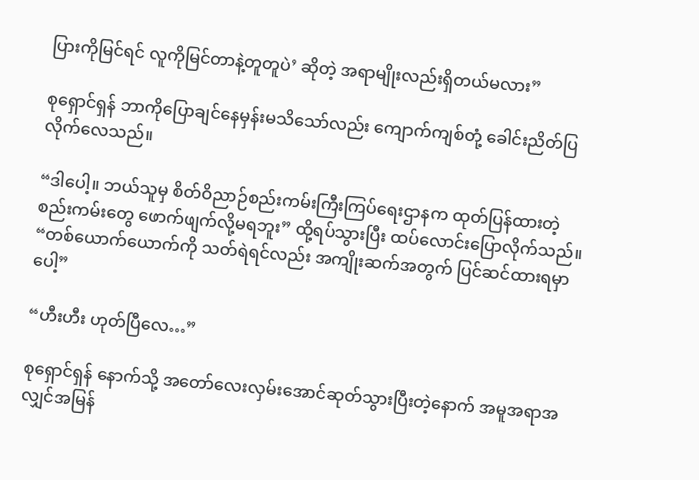ပြားကိုမြင်ရင် လူကိုမြင်တာနဲ့တူတူပဲ’ ဆိုတဲ့ အရာမျိုးလည်းရှိတယ်မလား”

စုရှောင်ရှန် ဘာကိုပြောချင်နေမှန်းမသိသော်လည်း ကျောက်ကျစ်တုံ့ ခေါင်းညိတ်ပြလိုက်လေသည်။

“ဒါပေါ့။ ဘယ်သူမှ စိတ်ဝိညာဉ်စည်းကမ်းကြီးကြပ်ရေးဌာနက ထုတ်ပြန်ထားတဲ့ စည်းကမ်းတွေ ဖောက်ဖျက်လို့မရဘူး” ထို့ရပ်သွားပြီး ထပ်လောင်းပြောလိုက်သည်။ “တစ်ယောက်ယောက်ကို ‌သတ်ရဲရင်လည်း အကျိုးဆက်အတွက် ပြင်ဆင်ထားရမှာပေါ့”

“ဟီးဟီး ဟုတ်ပြီလေ…”

စုရှောင်ရှန် နောက်သို့ အတော်လေးလှမ်းအောင်ဆုတ်သွားပြီးတဲ့နောက် အမူအရာအလျှင်အမြန်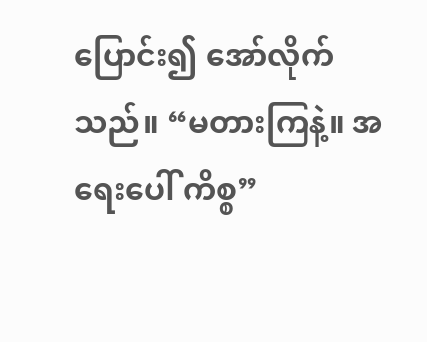ပြောင်း၍ အော်လိုက်သည်။ “မတားကြနဲ့။ အရေး‌ပေါ် ကိစ္စ”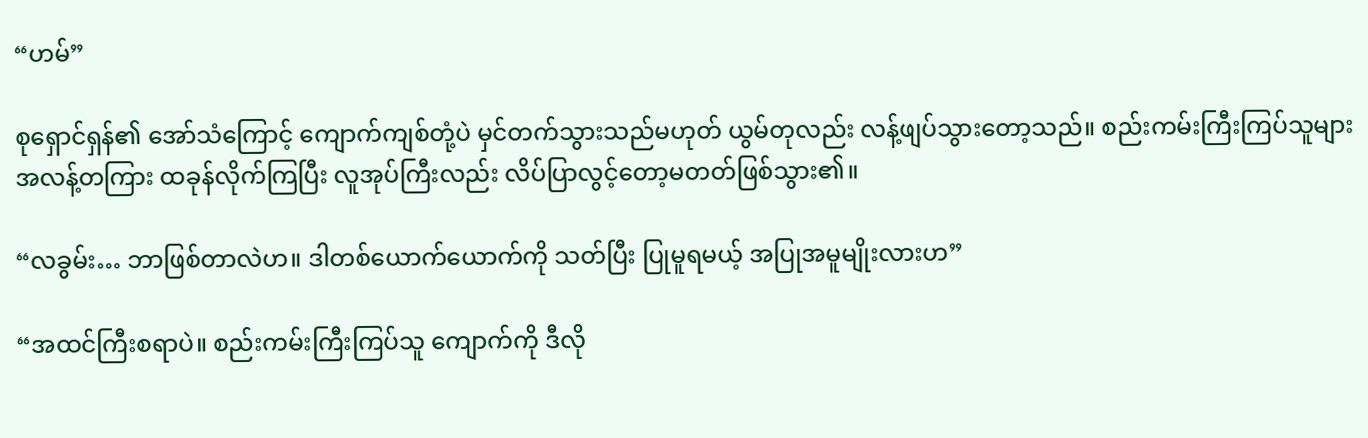“ဟမ်”

စုရှောင်ရှန်၏ အော်သံကြောင့် ကျောက်ကျစ်တုံ့ပဲ မှင်တက်သွားသည်မဟုတ် ယွမ်တုလည်း လန့်ဖျပ်သွားတော့သည်။ စည်းကမ်းကြီးကြပ်သူများ အလန့်တကြား ထခုန်လိုက်ကြပြီး လူအုပ်ကြီးလည်း လိပ်ပြာလွင့်တော့မတတ်ဖြစ်သွား၏။

“လခွမ်း… ဘာဖြစ်တာလဲဟ။ ဒါတစ်ယောက်ယောက်ကို သတ်ပြီး ပြုမူရမယ့် အပြုအမူမျိုးလားဟ”

“အထင်ကြီးစရာပဲ။ စည်းကမ်းကြီးကြပ်သူ ကျောက်ကို ဒီလို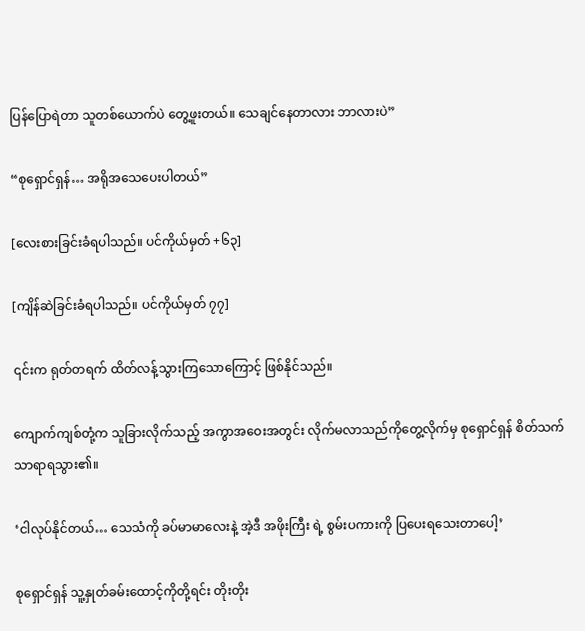ပြန်ပြောရဲတာ သူတစ်ယောက်ပဲ တွေ့ဖူးတယ်။ သေချင်နေတာလား ဘာလားပဲ”

“စုရှောင်ရှန်… အရိုအသေပေးပါတယ်”

[လေးစားခြင်းခံရပါသည်။ ပင်ကိုယ်မှတ် +၆၃]

[ကျိန်ဆဲခြင်းခံရပါသည်‌။ ပင်ကိုယ်မှတ် ၇၇]

၎င်းက ရုတ်တရက် ထိတ်လန့်သွားကြသောကြောင့် ဖြစ်နိုင်သည်။

ကျောက်ကျစ်တုံ့က သူခြားလိုက်သည့် အကွာအဝေးအတွင်း လိုက်မလာသည်ကိုတွေ့လိုက်မှ စုရှောင်ရှန် စိတ်သက်သာရာရသွား၏။

‘ငါလုပ်နိုင်တယ်… သေသံကို ခပ်မာမာလေးနဲ့ အဲ့ဒီ အဖိုးကြီး ရဲ့ စွမ်းပကားကို ပြပေးရသေးတာပေါ့’

စုရှောင်ရှန် သူ့နှုတ်ခမ်းထောင့်ကိုတို့ရင်း တိုးတိုး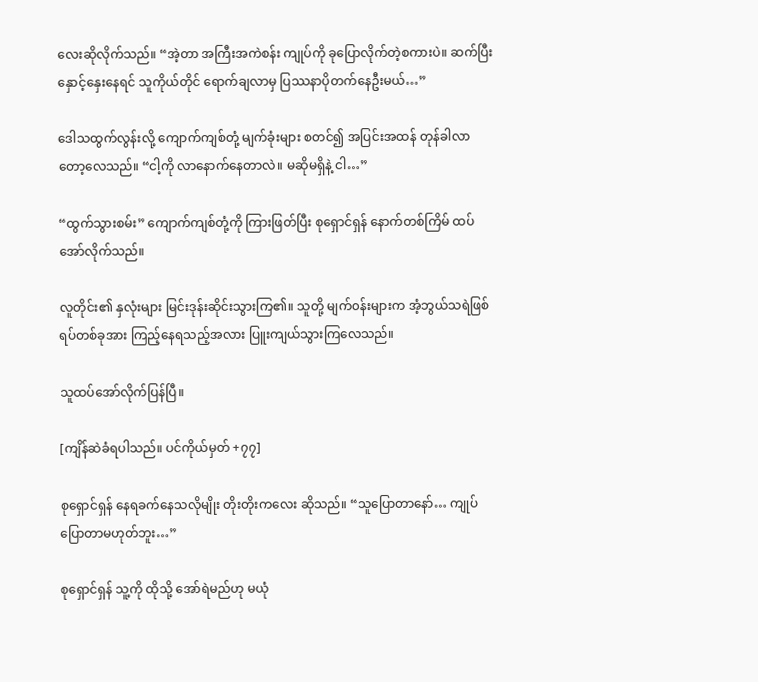လေးဆိုလိုက်သည်။ “အဲ့တာ အကြီးအကဲစန်း ကျုပ်ကို ခုပြောလိုက်တဲ့စကားပဲ။ ဆက်ပြီး နှောင့်နှေးနေရင် သူကိုယ်တိုင် ရောက်ချလာမှ ပြဿနာပိုတက်နေဦးမယ်…”

ဒေါသထွက်လွန်းလို့ ကျောက်ကျစ်တုံ့ မျက်ခုံးများ စတင်၍ အပြင်းအထန် တုန်ခါလာတော့လေသည်။ “ငါ့ကို လာနောက်နေတာလဲ။ မဆိုမရှိနဲ့ ငါ…”

“ထွက်သွားစမ်း” ကျောက်ကျစ်တုံ့ကို ကြားဖြတ်ပြီး စုရှောင်ရှန် နောက်တစ်ကြိမ် ထပ်အော်လိုက်သည်။

လူတိုင်း၏ နှလုံးများ မြင်းဒုန်းဆိုင်းသွားကြ၏။ သူတို့ မျက်၀န်းများက အံ့ဘွယ်သရဲဖြစ်ရပ်တစ်ခုအား ကြည့်နေရသည့်အလား ပြူးကျယ်သွားကြလေသည်။

သူထပ်အော်လိုက်ပြန်ပြီ။

[ကျိန်ဆဲခံရပါသည်။ ပင်ကိုယ်မှတ် +၇၇]

စုရှောင်ရှန် နေရခက်နေသလိုမျိုး တိုးတိုးက‌လေး ဆိုသည်။ “သူပြောတာနော်… ကျုပ်ပြောတာမဟုတ်ဘူး…”

စုရှောင်ရှန် သူ့ကို ထိုသို့ အော်ရဲမည်ဟု မယုံ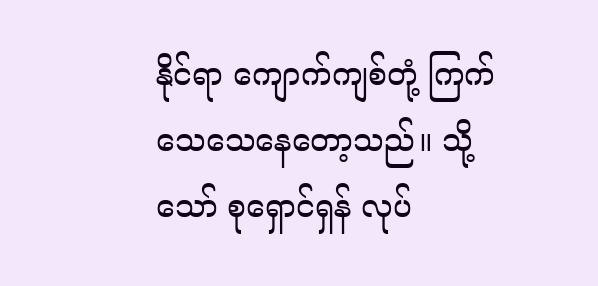နိုင်ရာ ကျောက်ကျစ်တုံ့ ကြက်သေသေနေတော့သည်။ သို့သော် စုရှောင်ရှန် လုပ်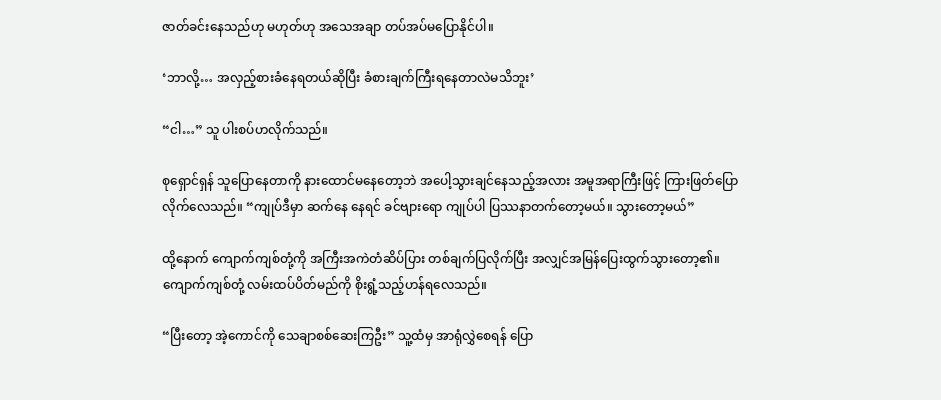ဇာတ်ခင်းနေသည်ဟု မဟုတ်ဟု အသေအချာ တပ်အပ်မပြောနိုင်ပါ။

‘ဘာလို့… အလှည့်စားခံနေရတယ်ဆိုပြီး ခံစားချက်ကြီးရနေတာလဲမသိဘူး’

“ငါ…” သူ ပါးစပ်ဟလိုက်သည်။

စုရှောင်ရှန် သူပြောနေတာကို နားထောင်မနေတော့ဘဲ အပေါ့သွားချင်နေသည့်အလား အမူအရာကြီးဖြင့် ကြားဖြတ်ပြောလိုက်လေသည်။ “ကျုပ်ဒီမှာ ဆက်နေ နေရင် ခင်ဗျားရော ကျုပ်ပါ ပြဿနာ‌တက်တော့မယ်။ သွားတော့မယ်”

ထို့နောက် ကျောက်ကျစ်တုံ့ကို အကြီးအကဲတံဆိပ်ပြား တစ်ချက်ပြလိုက်ပြီး အလျှင်အမြန်ပြေးထွက်သွားတော့၏။ ကျောက်ကျစ်တုံ့ လမ်းထပ်ပိတ်မည်ကို စိုးရွံ့သည့်ဟန်ရလေသည်။

“ပြီးတော့ အဲ့ကောင်ကို သေချာစစ်ဆေးကြဦး” သူ့ထံမှ အာရုံလွှဲစေရန် ပြော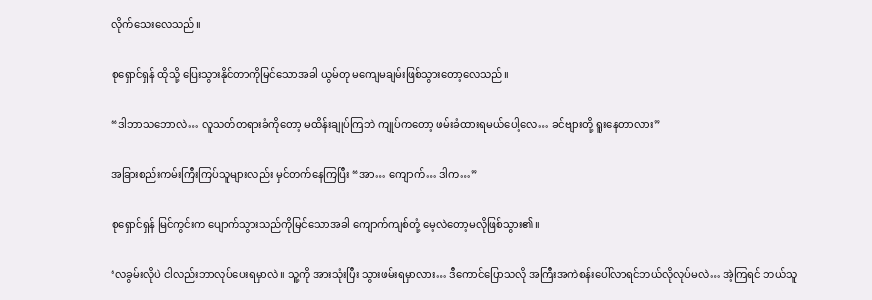လိုက်သေးလေသည်။

စုရှောင်ရှန် ထိုသို့ ပြေးသွားနိုင်တာကိုမြင်သောအခါ ယွမ်တု မကျေမချမ်းဖြစ်သွားတော့လေသည်။

“ဒါဘာသဘောလဲ… လူသတ်တရားခံကိုတော့ မထိန်းချုပ်ကြဘဲ ကျုပ်ကတော့ ဖမ်းခံထားရမယ်ပေါ့လေ… ခင်ဗျားတို့ ရူးနေတာလား”

အခြားစည်းကမ်းကြီးကြပ်သူများလည်း မှင်တက်နေကြပြီး “အာ… ကျောက်… ဒါက…”

စုရှောင်ရှန် မြင်ကွင်းက ပျောက်သွားသည်ကိုမြင်သောအခါ ကျောက်ကျစ်တုံ့ မေ့လဲတော့မလိုဖြစ်သွား၏။

‘လခွမ်းလိုပဲ ငါလည်းဘာလုပ်ပေးရမှာလဲ။ သူ့ကို အားသုံးပြီး သွားဖမ်းရမှာလား… ဒီကောင်ပြောသလို အကြီးအကဲစန်းပေါ်လာရင်ဘယ်လိုလုပ်မလဲ… အဲ့ကြရင် ဘယ်သူ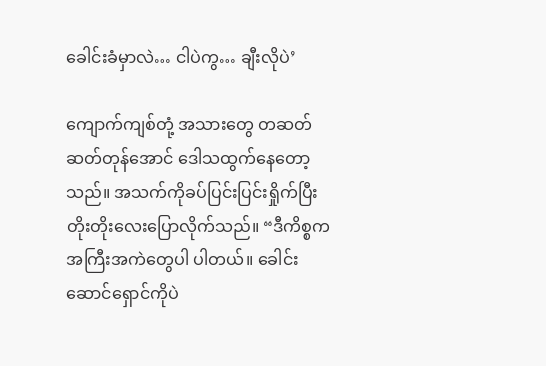ခေါင်းခံမှာလဲ… ငါပဲကွ… ချီးလိုပဲ’

ကျောက်ကျစ်တုံ့ အသားတွေ တဆတ်ဆတ်တုန်အောင် ဒေါသထွက်နေတော့သည်။ အသက်ကိုခပ်ပြင်းပြင်းရှိုက်ပြီး တိုးတိုးလေးပြောလိုက်သည်။ “ဒီကိစ္စက အကြီးအကဲတွေပါ ပါတယ်။ ခေါင်းဆောင်ရှောင်ကိုပဲ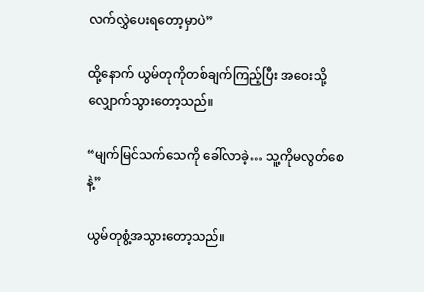လက်လွှဲပေးရ‌တော့မှာပဲ”

ထို့နောက် ယွမ်တုကိုတစ်ချက်ကြည့်ပြီး ‌အဝေးသို့ လျှောက်သွားတော့သည်။

“မျက်မြင်သက်သေကို ခေါ်လာခဲ့… သူ့ကိုမလွတ်စေနဲ့”

ယွမ်တုစွံ့အသွားတော့သည်။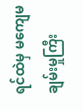ရင်ထဲမှ မကျေမချမ်းမှုကြီး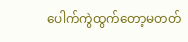ပေါက်ကွဲထွက်တော့မတတ်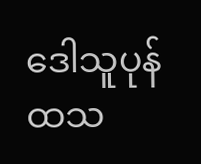ဒေါသူပုန်ထသ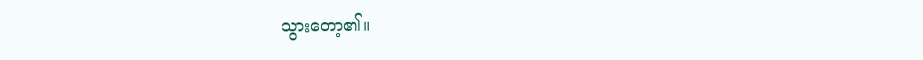သွားတော့၏။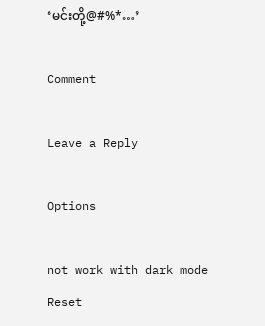‘မင်းတို့@#%*…’

Comment

Leave a Reply

Options

not work with dark mode
Reset